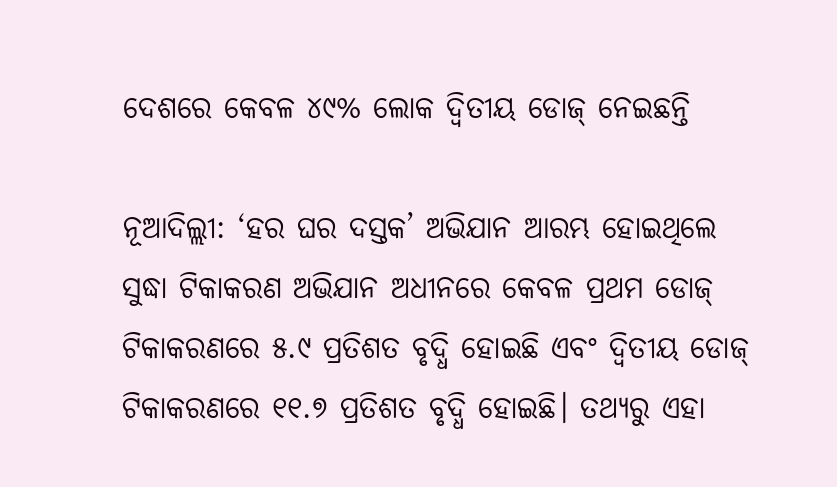ଦେଶରେ କେବଳ ୪୯% ଲୋକ ଦ୍ବିତୀୟ ଡୋଜ୍‌ ନେଇଛନ୍ତି

ନୂଆଦିଲ୍ଲୀ: ‘ହର ଘର ଦସ୍ତକ’ ଅଭିଯାନ ଆରମ୍ଭ ହୋଇଥିଲେ ସୁଦ୍ଧା ଟିକାକରଣ ଅଭିଯାନ ଅଧୀନରେ କେବଳ ପ୍ରଥମ ଡୋଜ୍‌ ଟିକାକରଣରେ ୫.୯ ପ୍ରତିଶତ ବୃଦ୍ଧି ହୋଇଛି ଏବଂ ଦ୍ବିତୀୟ ଡୋଜ୍‌ ଟିକାକରଣରେ ୧୧.୭ ପ୍ରତିଶତ ବୃଦ୍ଧି ହୋଇଛି। ତଥ୍ୟରୁ ଏହା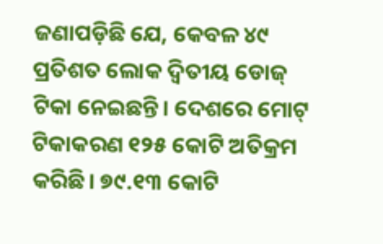ଜଣାପଡ଼ିଛି ଯେ, କେବଳ ୪୯ ପ୍ରତିଶତ ଲୋକ ଦ୍ବିତୀୟ ଡୋଜ୍‌ ଟିକା ନେଇଛନ୍ତି। ଦେଶରେ ମୋଟ୍‌ ଟିକାକରଣ ୧୨୫ କୋଟି ଅତିକ୍ରମ କରିଛି। ୭୯.୧୩ କୋଟି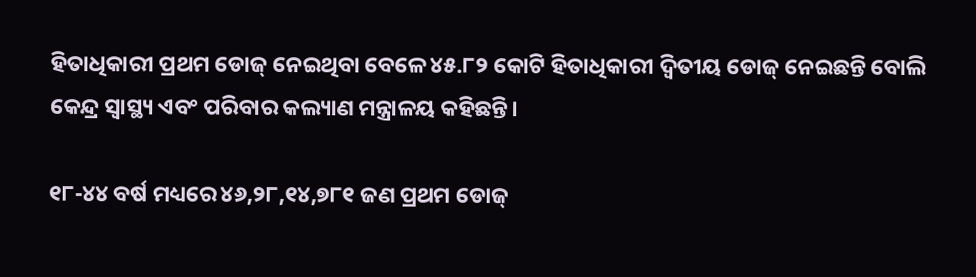ହିତାଧିକାରୀ ପ୍ରଥମ ଡୋଜ୍‌ ନେଇଥିବା ବେଳେ ୪୫.୮୨ କୋଟି ହିତାଧିକାରୀ ଦ୍ବିତୀୟ ଡୋଜ୍‌ ନେଇଛନ୍ତି ବୋଲି କେନ୍ଦ୍ର ସ୍ବାସ୍ଥ୍ୟ ଏବଂ ପରିବାର କଲ୍ୟାଣ ମନ୍ତ୍ରାଳୟ କହିଛନ୍ତି।

୧୮-୪୪ ବର୍ଷ ମଧ୍ୟରେ ୪୬,୨୮,୧୪,୭୮୧ ଜଣ ପ୍ରଥମ ଡୋଜ୍‌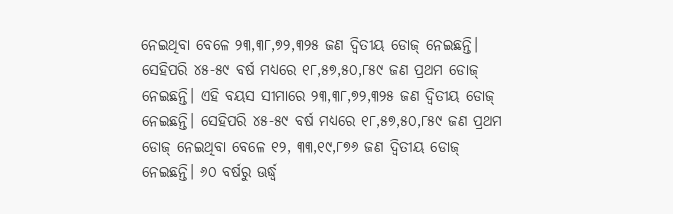ନେଇଥିବା ବେଳେ ୨୩,୩୮,୭୨,୩୨୫ ଜଣ ଦ୍ବିତୀୟ ଡୋଜ୍‌ ନେଇଛନ୍ତି। ସେହିପରି ୪୫-୫୯ ବର୍ଷ ମଧ୍ୟରେ ୧୮,୫୭,୫୦,୮୫୯ ଜଣ ପ୍ରଥମ ଡୋଜ୍‌ ନେଇଛନ୍ତି। ଏହି ବୟସ ସୀମାରେ ୨୩,୩୮,୭୨,୩୨୫ ଜଣ ଦ୍ବିତୀୟ ଡୋଜ୍‌ ନେଇଛନ୍ତି। ସେହିପରି ୪୫-୫୯ ବର୍ଷ ମଧ୍ୟରେ ୧୮,୫୭,୫୦,୮୫୯ ଜଣ ପ୍ରଥମ ଡୋଜ୍‌ ନେଇଥିବା ବେଳେ ୧୨, ୩୩,୧୯,୮୭୬ ଜଣ ଦ୍ବିତୀୟ ଡୋଜ୍‌ ନେଇଛନ୍ତି। ୬୦ ବର୍ଷରୁ ଊର୍ଦ୍ଧ୍ବ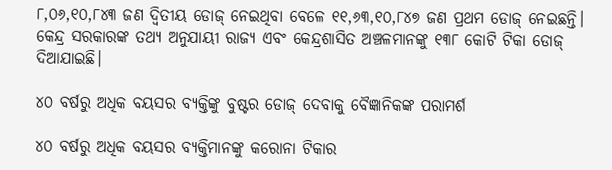୮,୦୬,୧୦,୮୪୩ ଜଣ ଦ୍ବିତୀୟ ଡୋଜ୍ ନେଇଥିବା ବେଳେ ୧୧,୬୩,୧୦,୮୪୭ ଜଣ ପ୍ରଥମ ଡୋଜ୍‌ ନେଇଛନ୍ତି। କେନ୍ଦ୍ର ସରକାରଙ୍କ ତଥ୍ୟ ଅନୁଯାୟୀ ରାଜ୍ୟ ଏବଂ କେନ୍ଦ୍ରଶାସିତ ଅଞ୍ଚଳମାନଙ୍କୁ ୧୩୮ କୋଟି ଟିକା ଡୋଜ୍‌ ଦିଆଯାଇଛି।

୪୦ ବର୍ଷରୁ ଅଧିକ ବୟସର ବ୍ୟକ୍ତିଙ୍କୁ ବୁଷ୍ଟର ଡୋଜ୍ ଦେବାକୁ ବୈଜ୍ଞାନିକଙ୍କ ପରାମର୍ଶ

୪୦ ବର୍ଷରୁ ଅଧିକ ବୟସର ବ୍ୟକ୍ତିମାନଙ୍କୁ କରୋନା ଟିକାର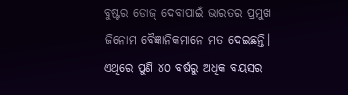ବୁଷ୍ଟର ଡୋଜ୍ ଦେବାପାଇଁ ଭାରତର ପ୍ରମୁଖ ଜିନୋମ ବୈଜ୍ଞାନିକମାନେ ମତ ଦେଇଛନ୍ତି। ଏଥିରେ ପୁଣି ୪୦ ବର୍ଷରୁ ଅଧିକ ବୟସର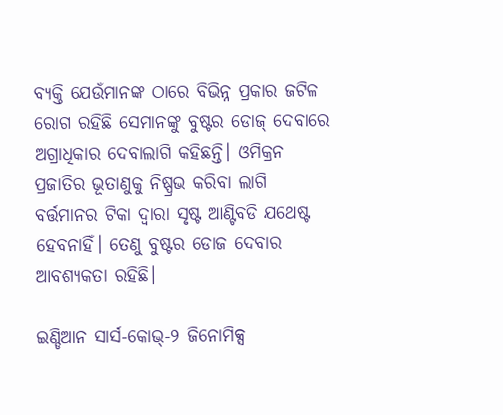ବ୍ୟକ୍ତି ଯେଉଁମାନଙ୍କ ଠାରେ ବିଭିନ୍ନ ପ୍ରକାର ଜଟିଳ ରୋଗ ରହିଛି ସେମାନଙ୍କୁ ବୁଷ୍ଟର ଡୋଜ୍ ଦେବାରେ ଅଗ୍ରାଧିକାର ଦେବାଲାଗି କହିଛନ୍ତି। ଓମିକ୍ରନ ପ୍ରଜାତିର ଭୂତାଣୁକୁ ନିଷ୍ପ୍ରଭ କରିବା ଲାଗି ବର୍ତ୍ତମାନର ଟିକା ଦ୍ବାରା ସୃଷ୍ଟ ଆଣ୍ଟିବଡି ଯଥେଷ୍ଟ ହେବନାହିଁ। ତେଣୁ ବୁଷ୍ଟର ଡୋଜ ଦେବାର ଆବଶ୍ୟକତା ରହିଛି।

ଇଣ୍ଡିଆନ ସାର୍ସ-କୋଭ୍‌-୨ ଜିନୋମିକ୍ସ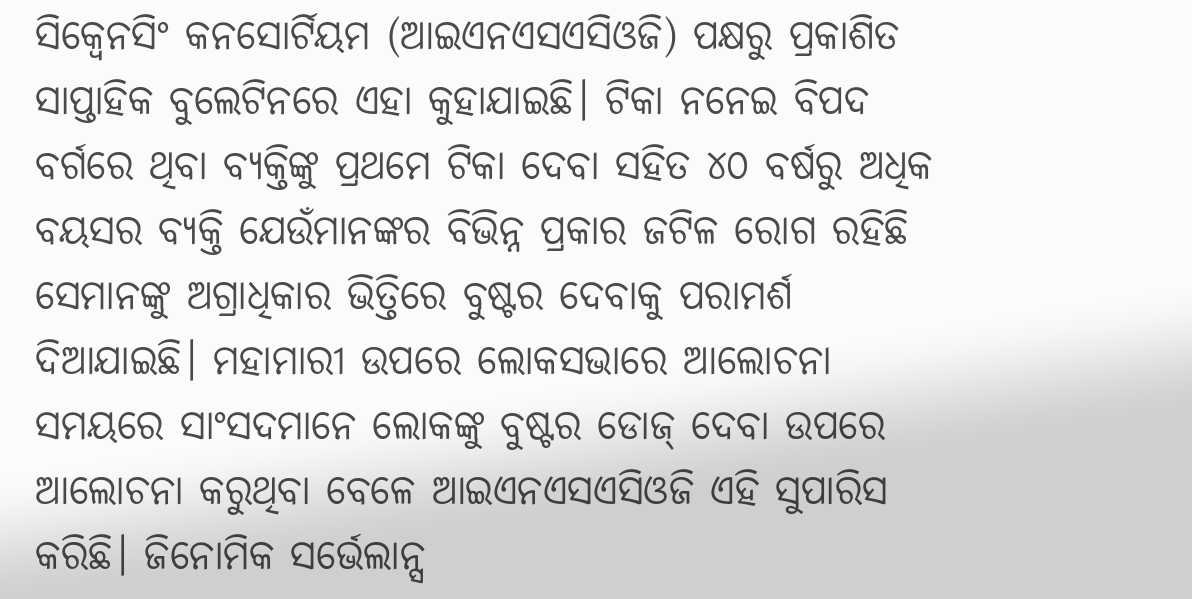ସିକ୍ବେନସିଂ କନସୋର୍ଟିୟମ (ଆଇଏନଏସଏସିଓଜି) ପକ୍ଷରୁ ପ୍ରକାଶିତ ସାପ୍ତାହିକ ବୁଲେଟିନରେ ଏହା କୁହାଯାଇଛି। ଟିକା ନନେଇ ବିପଦ ବର୍ଗରେ ଥିବା ବ୍ୟକ୍ତିଙ୍କୁ ପ୍ରଥମେ ଟିକା ଦେବା ସହିତ ୪୦ ବର୍ଷରୁ ଅଧିକ ବୟସର ବ୍ୟକ୍ତି ଯେଉଁମାନଙ୍କର ବିଭିନ୍ନ ପ୍ରକାର ଜଟିଳ ରୋଗ ରହିଛି ସେମାନଙ୍କୁ ଅଗ୍ରାଧିକାର ଭିତ୍ତିରେ ବୁଷ୍ଟର ଦେବାକୁ ପରାମର୍ଶ ଦିଆଯାଇଛି। ମହାମାରୀ ଉପରେ ଲୋକସଭାରେ ଆଲୋଚନା ସମୟରେ ସାଂସଦମାନେ ଲୋକଙ୍କୁ ବୁଷ୍ଟର ଡୋଜ୍ ଦେବା ଉପରେ ଆଲୋଚନା କରୁଥିବା ବେଳେ ଆଇଏନଏସଏସିଓଜି ଏହି ସୁପାରିସ କରିଛି। ଜିନୋମିକ ସର୍ଭେଲାନ୍ସ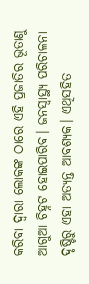କରିବା ଦ୍ବାରା ଲୋକଙ୍କ ଠାରେ ଏହି ପ୍ରଜାତିର ଭୂତାଣୁ ଆଗୁଆ ଚିହ୍ନଟ ହୋଇପାରିବ। ଜନସ୍ବାସ୍ଥ୍ୟ ପରିଚାଳନା ଦୃଷ୍ଟିରୁ ଏହା ଅତ୍ୟନ୍ତ ଆବଶ୍ୟକ। ଏଥିସହିତ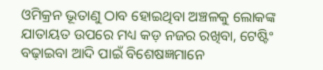ଓମିକ୍ରନ ଭୂତାଣୁ ଠାବ ହୋଇଥିବା ଅଞ୍ଚଳକୁ ଲୋକଙ୍କ ଯାତାୟତ ଉପରେ ମଧ୍ୟ କଡ଼ ନଜର ରଖିବା, ଟେଷ୍ଟିଂ ବଢ଼ାଇବା ଆଦି ପାଇଁ ବିଶେଷଜ୍ଞମାନେ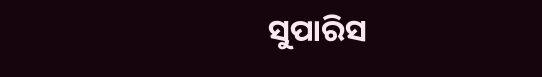ସୁପାରିସ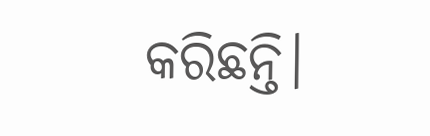କରିଛନ୍ତି।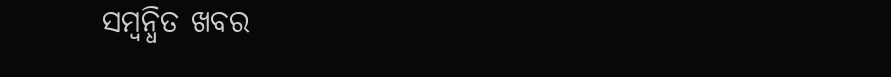ସମ୍ବନ୍ଧିତ ଖବର